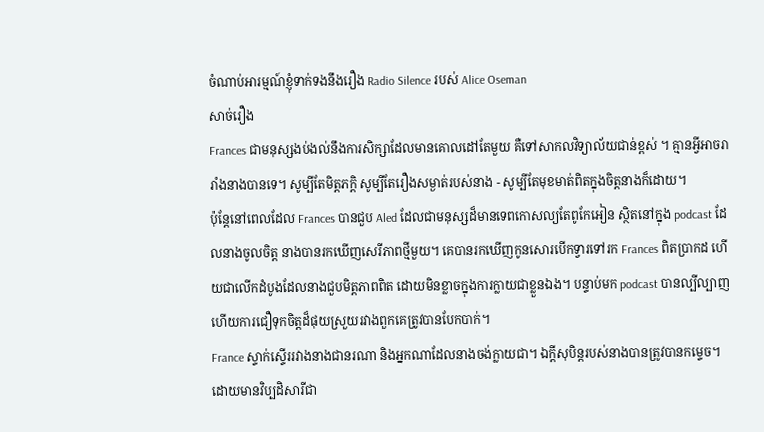ចំណាប់អារម្មណ៍ខ្ញុំទាក់ទងនឹងរឿង Radio Silence របស់ Alice Oseman
សាច់រឿង
Frances ជាមនុស្សងប់ងល់នឹងការសិក្សាដែលមានគោលដៅតែមួយ គឺទៅសាកលវិទ្យាល័យជាន់ខ្ពស់ ។ គ្មានអ្វីអាចរារាំងនាងបានទេ។ សូម្បីតែមិត្តភក្តិ សូម្បីតែរឿងសម្ងាត់របស់នាង - សូម្បីតែមុខមាត់ពិតក្នុងចិត្តនាងក៏ដោយ។
ប៉ុន្តែនៅពេលដែល Frances បានជួប Aled ដែលជាមនុស្សដ៏មានទេពកោសល្យតែពូកែអៀន ស្ថិតនៅក្នុង podcast ដែលនាងចូលចិត្ត នាងបានរកឃើញសេរីភាពថ្មីមួយ។ គេបានរកឃើញកូនសោរបើកទ្វារទៅរក Frances ពិតប្រាកដ ហើយជាលើកដំបូងដែលនាងជួបមិត្តភាពពិត ដោយមិនខ្លាចក្នុងការក្លាយជាខ្លួនឯង។ បន្ទាប់មក podcast បានល្បីល្បាញ ហើយការជឿទុកចិត្តដ៏ផុយស្រួយរវាងពួកគេត្រូវបានបែកបាក់។
France ស្ទាក់ស្ទើររវាងនាងជានរណា និងអ្នកណាដែលនាងចង់ក្លាយជា។ ឯក្តីសុបិន្តរបស់នាងបានត្រូវបានកម្ទេច។ ដោយមានវិប្បដិសារីជា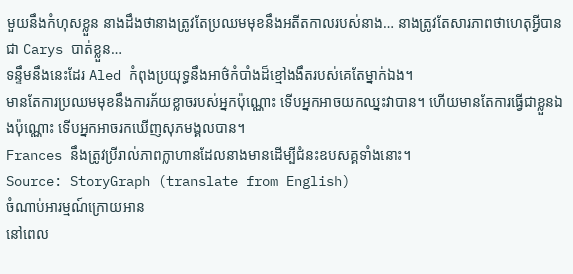មួយនឹងកំហុសខ្លួន នាងដឹងថានាងត្រូវតែប្រឈមមុខនឹងអតីតកាលរបស់នាង… នាងត្រូវតែសារភាពថាហេតុអ្វីបានជា Carys បាត់ខ្លួន…
ទន្ទឹមនឹងនេះដែរ Aled កំពុងប្រយុទ្ធនឹងអាថ៌កំបាំងដ៏ខ្មៅងងឹតរបស់គេតែម្នាក់ឯង។
មានតែការប្រឈមមុខនឹងការភ័យខ្លាចរបស់អ្នកប៉ុណ្ណោះ ទើបអ្នកអាចយកឈ្នះវាបាន។ ហើយមានតែការធ្វើជាខ្លួនឯងប៉ុណ្ណោះ ទើបអ្នកអាចរកឃើញសុភមង្គលបាន។
Frances នឹងត្រូវប្រីរាល់ភាពក្លាហានដែលនាងមានដើម្បីជំនះឧបសគ្គទាំងនោះ។
Source: StoryGraph (translate from English)
ចំណាប់អារម្មណ៍ក្រោយអាន
នៅពេល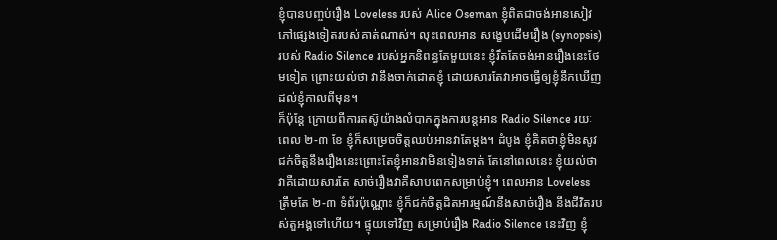ខ្ញុំបានបញ្ចប់រឿង Loveless របស់ Alice Oseman ខ្ញុំពិតជាចង់អានសៀវភៅផ្សេងទៀតរបស់គាត់ណាស់។ លុះពេលអាន សង្ខេបដើមរឿង (synopsis) របស់ Radio Silence របស់អ្នកនិពន្ធតែមួយនេះ ខ្ញុំរឹតតែចង់អានរឿងនេះថែមទៀត ព្រោះយល់ថា វានឹងចាក់ដោតខ្ញុំ ដោយសារតែវាអាចធ្វើឲ្យខ្ញុំនឹកឃើញដល់ខ្ញុំកាលពីមុន។
ក៏ប៉ុន្តែ ក្រោយពីការតស៊ូយ៉ាងលំបាកក្នុងការបន្តអាន Radio Silence រយៈពេល ២-៣ ខែ ខ្ញុំក៏សម្រេចចិត្តឈប់អានវាតែម្ដង។ ដំបូង ខ្ញុំគិតថាខ្ញុំមិនសូវជក់ចិត្តនឹងរឿងនេះព្រោះតែខ្ញុំអានវាមិនទៀងទាត់ តែនៅពេលនេះ ខ្ញុំយល់ថាវាគឺដោយសារតែ សាច់រឿងវាគឺសាបពេកសម្រាប់ខ្ញុំ។ ពេលអាន Loveless ត្រឹមតែ ២-៣ ទំព័រប៉ុណ្ណោះ ខ្ញុំក៏ជក់ចិត្តដិតអារម្មណ៍នឹងសាច់រឿង នឹងជីវិតរបស់តួអង្គទៅហើយ។ ផ្ទុយទៅវិញ សម្រាប់រឿង Radio Silence នេះវិញ ខ្ញុំ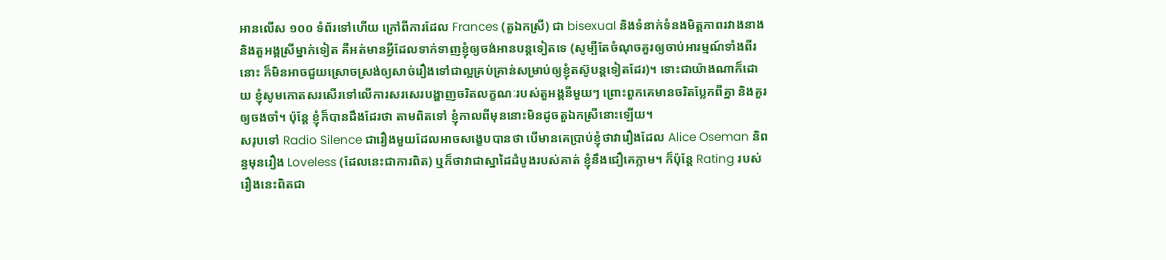អានលើស ១០០ ទំព័រទៅហើយ ក្រៅពីការដែល Frances (តួឯកស្រី) ជា bisexual និងទំនាក់ទំនងមិត្តភាពរវាងនាងនិងតួអង្គស្រីម្នាក់ទៀត គឺអត់មានអ្វីដែលទាក់ទាញខ្ញុំឲ្យចង់អានបន្តទៀតទេ (សូម្បីតែចំណុចគួរឲ្យចាប់អារម្មណ៍ទាំងពីរនោះ ក៏មិនអាចជួយស្រោចស្រង់ឲ្យសាច់រឿងទៅជាល្អគ្រប់គ្រាន់សម្រាប់ឲ្យខ្ញុំតស៊ូបន្តទៀតដែរ)។ ទោះជាយ៉ាងណាក៏ដោយ ខ្ញុំសូមកោតសរសើរទៅលើការសរសេរបង្ហាញចរិតលក្ខណៈរបស់តួអង្គនីមួយៗ ព្រោះពួកគេមានចរិតប្លែកពីគ្នា និងគួរឲ្យចងចាំ។ ប៉ុន្តែ ខ្ញុំក៏បានដឹងដែរថា តាមពិតទៅ ខ្ញុំកាលពីមុននោះមិនដូចតួឯកស្រីនោះឡើយ។
សរុបទៅ Radio Silence ជារឿងមួយដែលអាចសង្ខេបបានថា បើមានគេប្រាប់ខ្ញុំថាវារឿងដែល Alice Oseman និពន្ធមុនរឿង Loveless (ដែលនេះជាការពិត) ឬក៏ថាវាជាស្នាដៃដំបូងរបស់គាត់ ខ្ញុំនឹងជឿគេភ្លាម។ ក៏ប៉ុន្តែ Rating របស់រឿងនេះពិតជា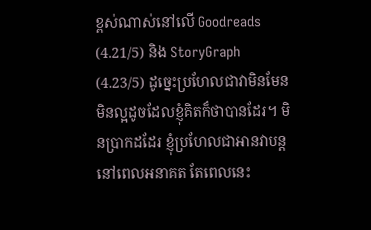ខ្ពស់ណាស់នៅលើ Goodreads (4.21/5) និង StoryGraph (4.23/5) ដូច្នេះប្រហែលជាវាមិនមែនមិនល្អដូចដែលខ្ញុំគិតក៏ថាបានដែរ។ មិនប្រាកដដែរ ខ្ញុំប្រហែលជាអានវាបន្តនៅពេលអនាគត តែពេលនេះ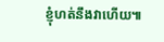ខ្ញុំហត់នឹងវាហើយ៕